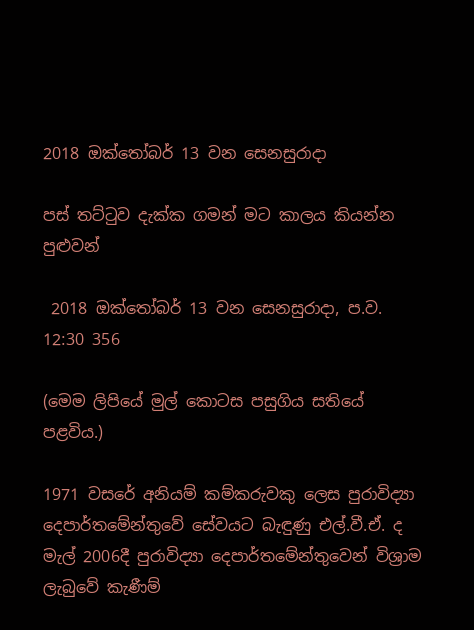2018 ඔක්තෝබර් 13 වන සෙනසුරාදා

පස් තට්ටුව දැක්ක ගමන් මට කාලය කියන්න පුළුවන්

 2018 ඔක්තෝබර් 13 වන සෙනසුරාදා, ප.ව. 12:30 356

(මෙම ලිපියේ මුල් කොටස පසුගිය සතියේ පළවිය.)

1971 වසරේ අනියම් කම්කරුවකු ලෙස පුරාවිද්‍යා දෙපාර්තමේන්තුවේ සේවයට බැඳුණු එල්.වී.ඒ. ද මැල් 2006දී පුරාවිද්‍යා දෙපාර්තමේන්තුවෙන් විශ්‍රාම ලැබුවේ කැණීම්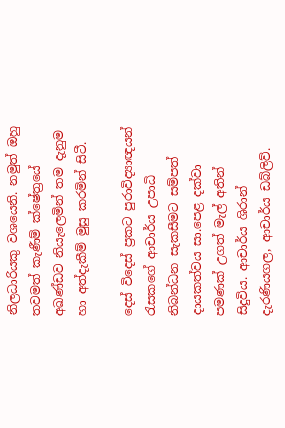නිලධාරියකු වශයෙනි. නමුත් ඔහු තවමත් කැණීම් ක්ෂේත්‍රයේ අඛණ්ඩව නියැලෙමින් තම දැනුම හා අත්දැකීම් මුසු කරමින් සිටී.

දෙස් විදෙස් ප්‍රකට පුරාවිද්‍යාඥයන් රැසකගේ ආචාර්ය උපාධි නිබන්ධන සැකසීමට සම්පත් දායකත්වය සා.පෙළ දක්වා පමණක් උගත් මැල් අතින් සිදුවිය. ආචාර්ය ශිරාන් දැරණියගල, ආචාර්ය ඩබ්ලිව්.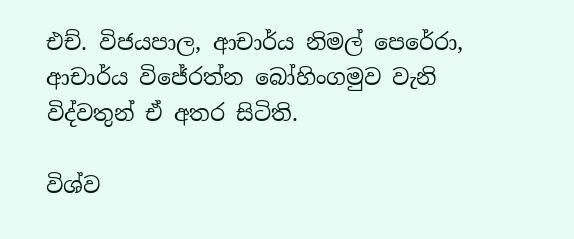එච්. විජයපාල, ආචාර්ය නිමල් පෙරේරා, ආචාර්ය විජේරත්න බෝහිංගමුව වැනි විද්වතුන් ඒ අතර සිටිති.

විශ්ව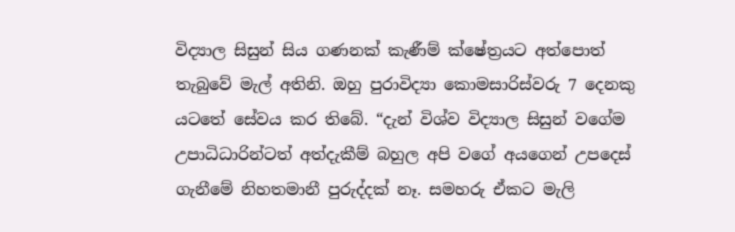විද්‍යාල සිසුන් සිය ගණනක් කැණීම් ක්ෂේත්‍රයට අත්පොත් තැබුවේ මැල් අතිනි. ඔහු පුරාවිද්‍යා කොමසාරිස්වරු 7 දෙනකු යටතේ සේවය කර තිබේ. “දැන් විශ්ව විද්‍යාල සිසුන් වගේම උපාධිධාරින්ටත් අත්දැකීම් බහුල අපි වගේ අයගෙන් උපදෙස් ගැනීමේ නිහතමානී පුරුද්දක් නෑ. සමහරු ඒකට මැලි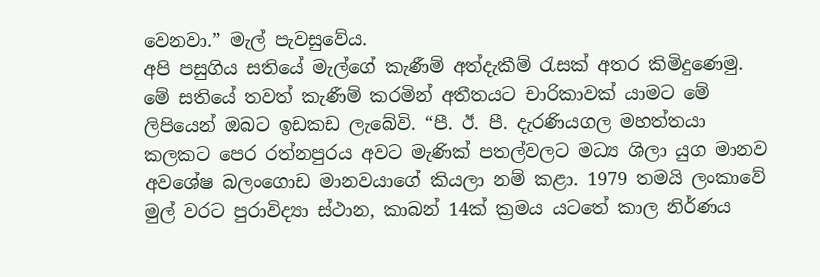වෙනවා.” මැල් පැවසුවේය.
අපි පසුගිය සතියේ මැල්ගේ කැණීම් අත්දැකීම් රැසක් අතර කිමිදුණෙමු. මේ සතියේ තවත් කැණීම් කරමින් අතීතයට චාරිකාවක් යාමට මේ ලිපියෙන් ඔබට ඉඩකඩ ලැබේවි. “පී. ඊ. පී. දැරණියගල මහත්තයා කලකට පෙර රත්නපුරය අවට මැණික් පතල්වලට මධ්‍ය ශිලා යුග මානව අවශේෂ බලංගොඩ මානවයාගේ කියලා නම් කළා. 1979 තමයි ලංකාවේ මුල් වරට පුරාවිද්‍යා ස්ථාන, කාබන් 14ක් ක්‍රමය යටතේ කාල නිර්ණය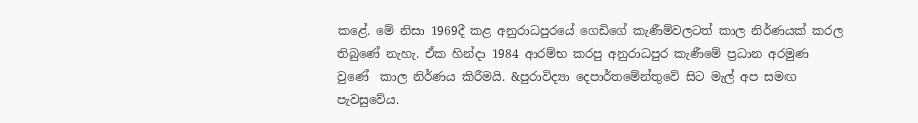කළේ. මේ නිසා 1969දී කළ අනුරාධපුරයේ ගෙඩිගේ කැණීම්වලටත් කාල නිර්ණයක් කරල තිබුණේ නැහැ. ඒක හින්දා 1984 ආරම්භ කරපු අනුරාධපුර කැණීමේ ප්‍රධාන අරමුණ වුණේ  කාල නිර්ණය කිරීමයි. &පුරාවිද්‍යා දෙපාර්තමේන්තුවේ සිට මැල් අප සමඟ පැවසුවේය.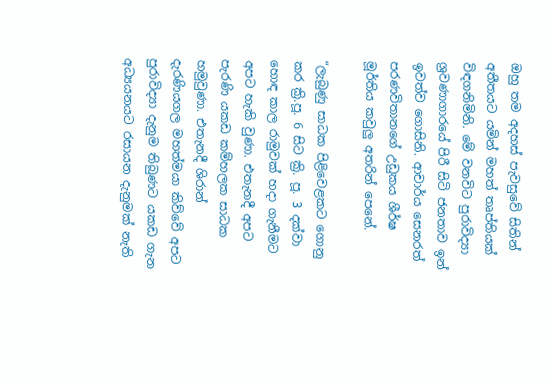ඔහු තම අදහස් පැවසුවේ සිතින් අතීතයට යමින් මහත් තෘප්තියක් විඳගනිමිනි. මේ වනවිට පුරාවිද්‍යා ශ්‍රවණාගාරයේ පිරී සිටි ජනතාව ඉන් ඉවත්ව ගොසිනි. ආචාර්ය සෙනරත් පරණවිතානගේ උඩුකය ශීර්ෂ මූර්තිය කවුලු අතරින් පෙනේ.

“ලැබුණු සාධක පිළිවෙළකට ගොනු කර ක්‍රි.පූ. 6 සිට ක්‍රි. පූ. 3 දක්වා හොඳ කාල රාමුවක් හදා ගැනීමට අපට හැකි වුණා. එතැනදී අපට පැරණි යකඩ කම්හලක සාධක හමුවුණා. එතැනදී ශිරාන් දැරණියගල මහත්මයා කිව්වේ අපට පුරාවිද්‍යා දැනුම තිබුණට යකඩ ගැන අධ්‍යයනයට රසායන දැනුමක් නැති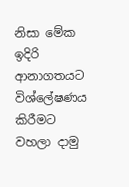නිසා මේක ඉදිරි ආනාගතයට විශ්ලේෂණය කිරීමට වහලා දාමු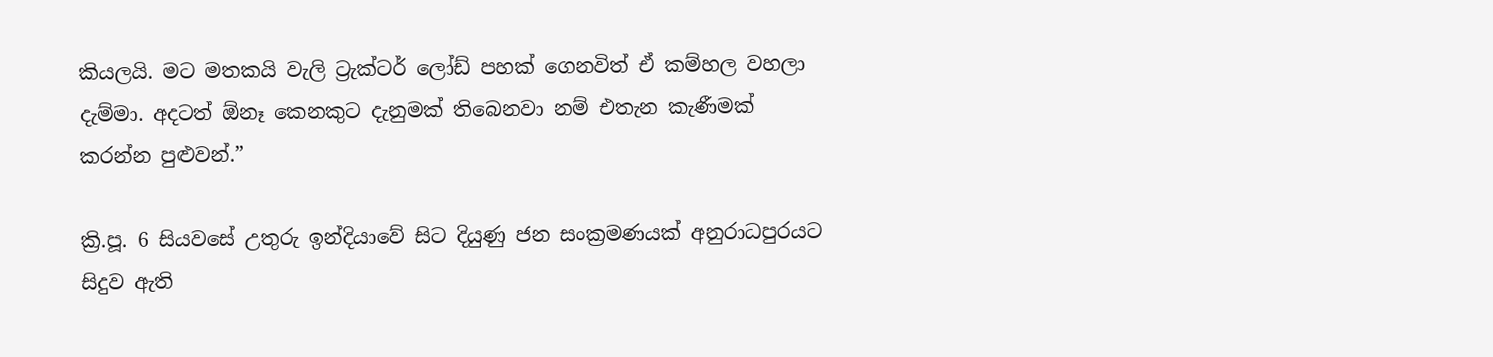කියලයි. මට මතකයි වැලි ට්‍රැක්ටර් ලෝඩ් පහක් ගෙනවිත් ඒ කම්හල වහලා දැම්මා. අදටත් ඕනෑ කෙනකුට දැනුමක් තිබෙනවා නම් එතැන කැණීමක් කරන්න පුළුවන්.”

ක්‍රි.පූ. 6 සියවසේ උතුරු ඉන්දියාවේ සිට දියුණු ජන සංක්‍රමණයක් අනුරාධපුරයට සිදුව ඇති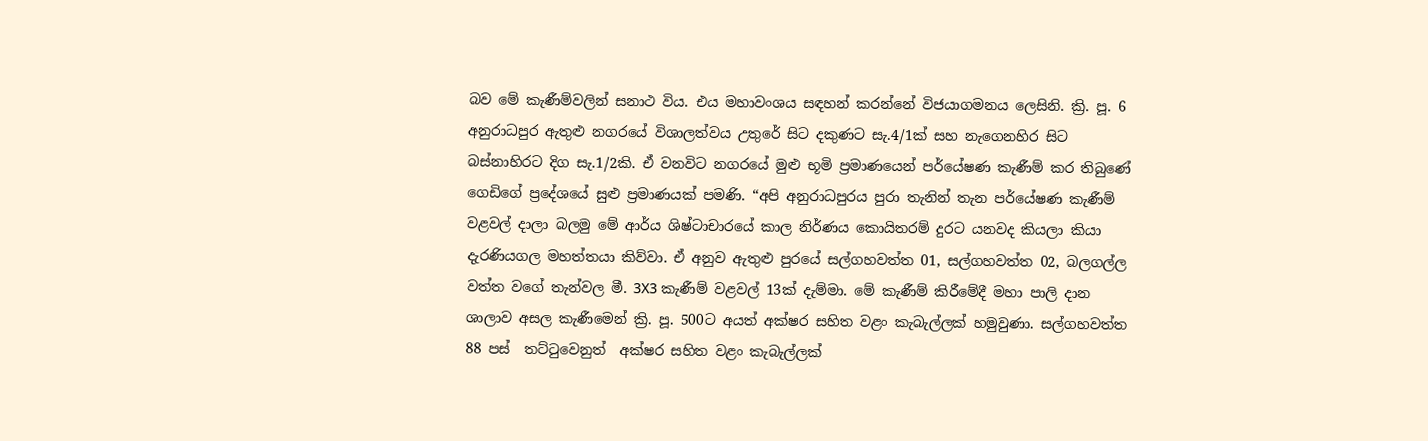බව මේ කැණීම්වලින් සනාථ විය. එය මහාවංශය සඳහන් කරන්නේ විජයාගමනය ලෙසිනි. ක්‍රි. පූ. 6 අනුරාධපුර ඇතුළු නගරයේ විශාලත්වය උතුරේ සිට දකුණට සැ.4/1ක් සහ නැගෙනහිර සිට බස්නාහිරට දිග සැ.1/2කි. ඒ වනවිට නගරයේ මුළු භූමි ප්‍රමාණයෙන් පර්යේෂණ කැණීම් කර තිබුණේ ගෙඩිගේ ප්‍රදේශයේ සුළු ප්‍රමාණයක් පමණි. “අපි අනුරාධපුරය පුරා තැනින් තැන පර්යේෂණ කැණීම් වළවල් දාලා බලමු මේ ආර්ය ශිෂ්ටාචාරයේ කාල නිර්ණය කොයිතරම් දුරට යනවද කියලා කියා දැරණියගල මහත්තයා කිව්වා. ඒ අනුව ඇතුළු පුරයේ සල්ගහවත්ත 01, සල්ගහවත්ත 02, බලගල්ල වත්ත වගේ තැන්වල මී. 3X3 කැණීම් වළවල් 13ක් දැම්මා. මේ කැණීම් කිරීමේදී මහා පාලි දාන ශාලාව අසල කැණීමෙන් ක්‍රි. පූ. 500ට අයත් අක්ෂර සහිත වළං කැබැල්ලක් හමුවුණා. සල්ගහවත්ත 88 පස්  තට්ටුවෙනුත්  අක්ෂර සහිත වළං කැබැල්ලක්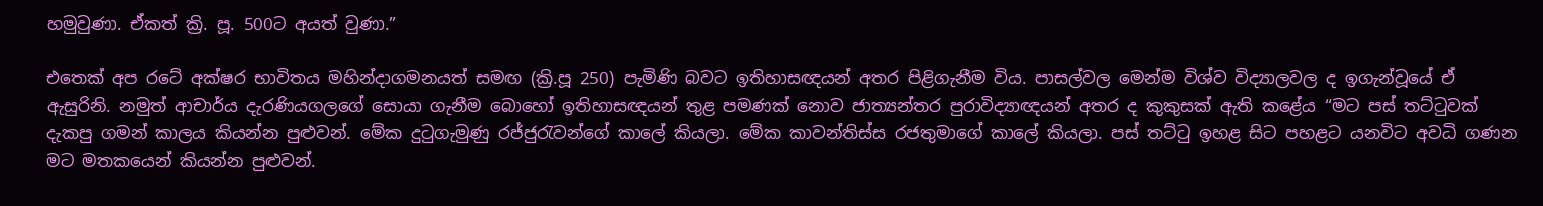හමුවුණා. ඒකත් ක්‍රි. පූ. 500ට අයත් වුණා.”

එතෙක් අප රටේ අක්ෂර භාවිතය මහින්දාගමනයත් සමඟ (ක්‍රි.පූ 250) පැමිණි බවට ඉතිහාසඥයන් අතර පිළිගැනීම විය. පාසල්වල මෙන්ම විශ්ව විද්‍යාලවල ද ඉගැන්වූයේ ඒ ඇසුරිනි. නමුත් ආචාර්ය දැරණියගලගේ සොයා ගැනීම බොහෝ ඉතිහාසඥයන් තුළ පමණක් නොව ජාත්‍යන්තර පුරාවිද්‍යාඥයන් අතර ද කුකුසක් ඇති කළේය “මට පස් තට්ටුවක් දැකපු ගමන් කාලය කියන්න පුළුවන්. මේක දුටුගැමුණු රජ්ජුරැවන්ගේ කාලේ කියලා. මේක කාවන්තිස්ස රජතුමාගේ කාලේ කියලා. පස් තට්ටු ඉහළ සිට පහළට යනවිට අවධි ගණන මට මතකයෙන් කියන්න පුළුවන්.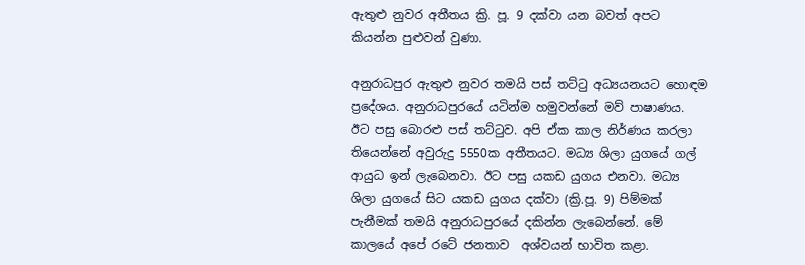ඇතුළු නුවර අතීතය ක්‍රි. පූ. 9 දක්වා යන බවත් අපට කියන්න පුළුවන් වුණා.

අනුරාධපුර ඇතුළු නුවර තමයි පස් තට්ටු අධ්‍යයනයට හොඳම ප්‍රදේශය. අනුරාධපුරයේ යටින්ම හමුවන්නේ මව් පාෂාණය. ඊට පසු බොරළු පස් තට්ටුව. අපි ඒක කාල නිර්ණය කරලා තියෙන්නේ අවුරුදු 5550ක අතීතයට. මධ්‍ය ශිලා යුගයේ ගල් ආයුධ ඉන් ලැබෙනවා. ඊට පසු යකඩ යුගය එනවා. මධ්‍ය ශිලා යුගයේ සිට යකඩ යුගය දක්වා (ක්‍රි.පූ. 9) පිම්මක් පැනීමක් තමයි අනුරාධපුරයේ දකින්න ලැබෙන්නේ. මේ කාලයේ අපේ රටේ ජනතාව  අශ්වයන් භාවිත කළා.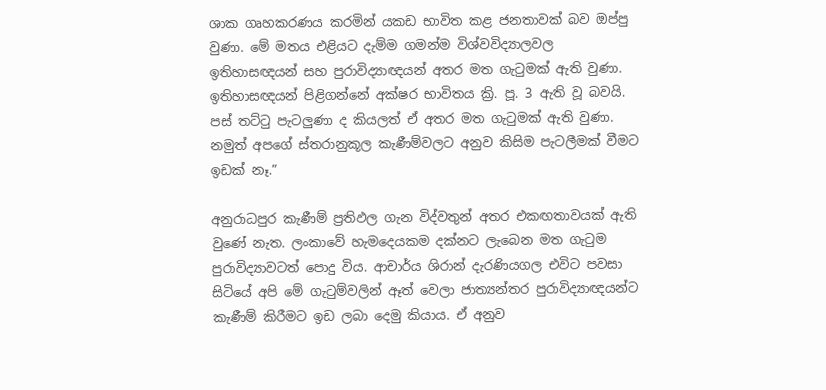ශාක ගෘහකරණය කරමින් යකඩ භාවිත කළ ජනතාවක් බව ඔප්පු වුණා. මේ මතය එළියට දැම්ම ගමන්ම විශ්වවිද්‍යාලවල ඉතිහාසඥයන් සහ පුරාවිද්‍යාඥයන් අතර මත ගැටුමක් ඇති වුණා. ඉතිහාසඥයන් පිළිගන්නේ අක්ෂර භාවිතය ක්‍රි. පූ. 3 ඇති වූ බවයි. පස් තට්ටු පැටලුණා ද කියලත් ඒ අතර මත ගැටුමක් ඇති වුණා. නමුත් අපගේ ස්තරානුකූල කැණීම්වලට අනුව කිසිම පැටලීමක් වීමට ඉඩක් නෑ.”

අනුරාධපුර කැණීම් ප්‍රතිඵල ගැන විද්වතුන් අතර එකඟතාවයක් ඇති වුණේ නැත. ලංකාවේ හැමදෙයකම දක්නට ලැබෙන මත ගැටුම පුරාවිද්‍යාවටත් පොදු විය. ආචාර්ය ශිරාන් දැරණියගල එවිට පවසා සිටියේ අපි මේ ගැටුම්වලින් ඈත් වෙලා ජාත්‍යන්තර පුරාවිද්‍යාඥයන්ට කැණීම් කිරීමට ඉඩ ලබා දෙමු කියාය. ඒ අනුව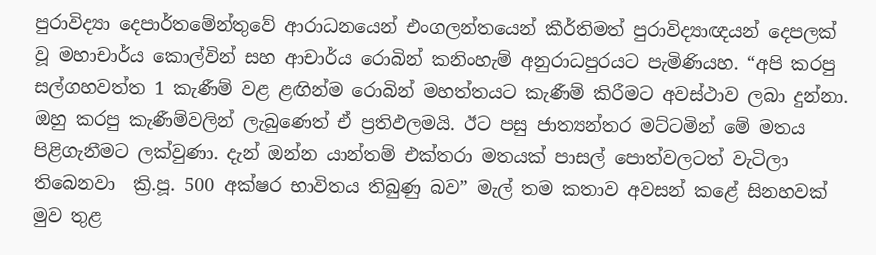පුරාවිද්‍යා දෙපාර්තමේන්තුවේ ආරාධනයෙන් එංගලන්තයෙන් කීර්තිමත් පුරාවිද්‍යාඥයන් දෙපලක් වූ මහාචාර්ය කොල්වින් සහ ආචාර්ය රොබින් කනිංහැම් අනුරාධපුරයට පැමිණියහ. “අපි කරපු සල්ගහවත්ත 1 කැණීම් වළ ළඟින්ම රොබින් මහත්තයට කැණීම් කිරීමට අවස්ථාව ලබා දුන්නා. ඔහු කරපු කැණීම්වලින් ලැබුණෙත් ඒ ප්‍රතිඵලමයි. ඊට පසු ජාත්‍යන්තර මට්ටමින් මේ මතය පිළිගැනීමට ලක්වුණා. දැන් ඔන්න යාන්තම් එක්තරා මතයක් පාසල් පොත්වලටත් වැටිලා තිබෙනවා  ක්‍රි.පූ. 500 අක්ෂර භාවිතය තිබුණු බව” මැල් තම කතාව අවසන් කළේ සිනහවක් මුව තුළ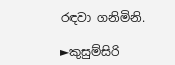රඳවා ගනිමිනි.

►කුසුම්සිරි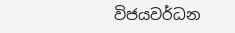විජයවර්ධන